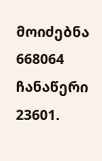მოიძებნა 668064 ჩანაწერი
23601.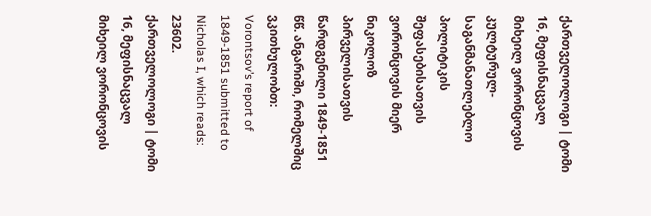ქართველოლოგი | ტომი 16, მეფისნაცვალ მიხეილ ვორონცოვის კულტურულ-საგანმანათლებლო პოლიტიკის შეფასებისათვის
ვორონცოვის მიერ ნიკოლოზ პირველისათვის წარდგენილი 1849-1851 წწ. ანგარიში, რომელშიც ვკითხულობთ:
Vorontsov’s report of 1849-1851 submitted to Nicholas I, which reads:
23602.
ქართველოლოგი | ტომი 16, მეფისნაცვალ მიხეილ ვორონცოვის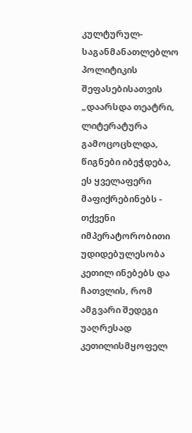კულტურულ-საგანმანათლებლო პოლიტიკის შეფასებისათვის
„დაარსდა თეატრი, ლიტერატურა გამოცოცხლდა, წიგნები იბეჭდება, ეს ყველაფერი მაფიქრებინებს - თქვენი იმპერატორობითი უდიდებულესობა კეთილ ინებებს და ჩათვლის, რომ ამგვარი შედეგი უაღრესად კეთილისმყოფელ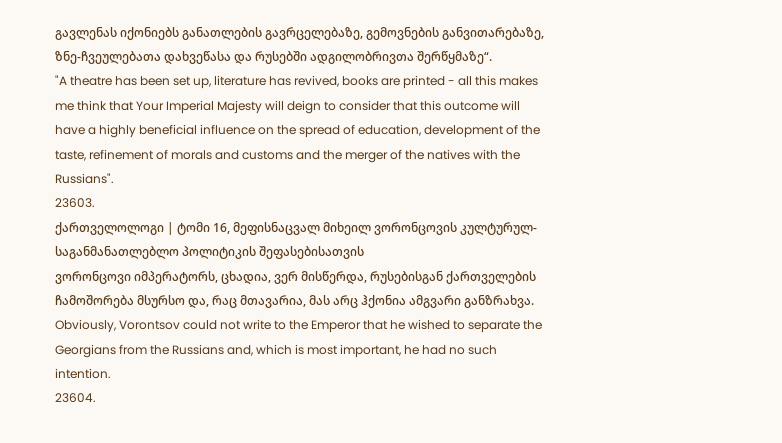გავლენას იქონიებს განათლების გავრცელებაზე, გემოვნების განვითარებაზე, ზნე-ჩვეულებათა დახვეწასა და რუსებში ადგილობრივთა შერწყმაზე“.
"A theatre has been set up, literature has revived, books are printed - all this makes me think that Your Imperial Majesty will deign to consider that this outcome will have a highly beneficial influence on the spread of education, development of the taste, refinement of morals and customs and the merger of the natives with the Russians".
23603.
ქართველოლოგი | ტომი 16, მეფისნაცვალ მიხეილ ვორონცოვის კულტურულ-საგანმანათლებლო პოლიტიკის შეფასებისათვის
ვორონცოვი იმპერატორს, ცხადია, ვერ მისწერდა, რუსებისგან ქართველების ჩამოშორება მსურსო და, რაც მთავარია, მას არც ჰქონია ამგვარი განზრახვა.
Obviously, Vorontsov could not write to the Emperor that he wished to separate the Georgians from the Russians and, which is most important, he had no such intention.
23604.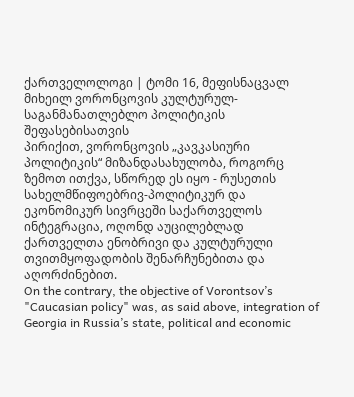ქართველოლოგი | ტომი 16, მეფისნაცვალ მიხეილ ვორონცოვის კულტურულ-საგანმანათლებლო პოლიტიკის შეფასებისათვის
პირიქით, ვორონცოვის „კავკასიური პოლიტიკის“ მიზანდასახულობა, როგორც ზემოთ ითქვა, სწორედ ეს იყო - რუსეთის სახელმწიფოებრივ-პოლიტიკურ და ეკონომიკურ სივრცეში საქართველოს ინტეგრაცია, ოღონდ აუცილებლად ქართველთა ენობრივი და კულტურული თვითმყოფადობის შენარჩუნებითა და აღორძინებით.
On the contrary, the objective of Vorontsov’s "Caucasian policy" was, as said above, integration of Georgia in Russia’s state, political and economic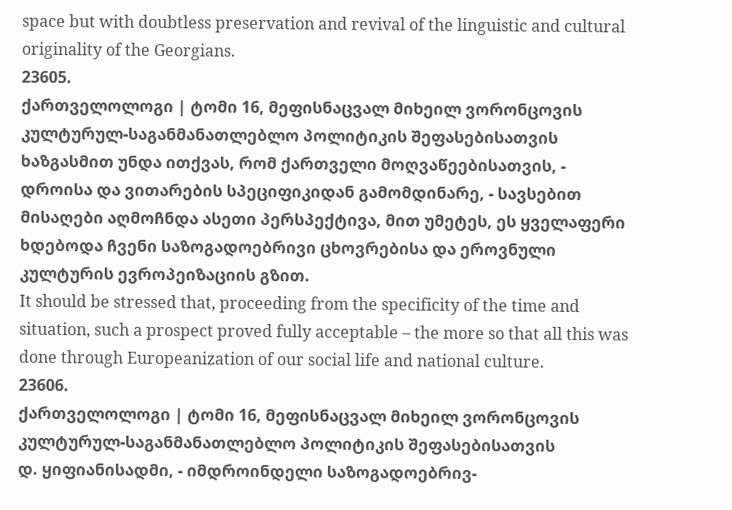space but with doubtless preservation and revival of the linguistic and cultural originality of the Georgians.
23605.
ქართველოლოგი | ტომი 16, მეფისნაცვალ მიხეილ ვორონცოვის კულტურულ-საგანმანათლებლო პოლიტიკის შეფასებისათვის
ხაზგასმით უნდა ითქვას, რომ ქართველი მოღვაწეებისათვის, - დროისა და ვითარების სპეციფიკიდან გამომდინარე, - სავსებით მისაღები აღმოჩნდა ასეთი პერსპექტივა, მით უმეტეს, ეს ყველაფერი ხდებოდა ჩვენი საზოგადოებრივი ცხოვრებისა და ეროვნული კულტურის ევროპეიზაციის გზით.
It should be stressed that, proceeding from the specificity of the time and situation, such a prospect proved fully acceptable – the more so that all this was done through Europeanization of our social life and national culture.
23606.
ქართველოლოგი | ტომი 16, მეფისნაცვალ მიხეილ ვორონცოვის კულტურულ-საგანმანათლებლო პოლიტიკის შეფასებისათვის
დ. ყიფიანისადმი, - იმდროინდელი საზოგადოებრივ-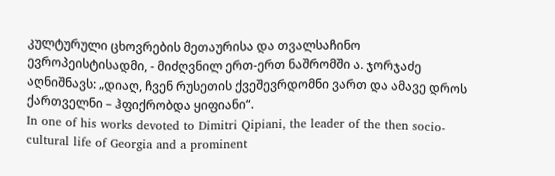კულტურული ცხოვრების მეთაურისა და თვალსაჩინო ევროპეისტისადმი, - მიძღვნილ ერთ-ერთ ნაშრომში ა. ჯორჯაძე აღნიშნავს: „დიაღ, ჩვენ რუსეთის ქვეშევრდომნი ვართ და ამავე დროს ქართველნი – ჰფიქრობდა ყიფიანი“.
In one of his works devoted to Dimitri Qipiani, the leader of the then socio-cultural life of Georgia and a prominent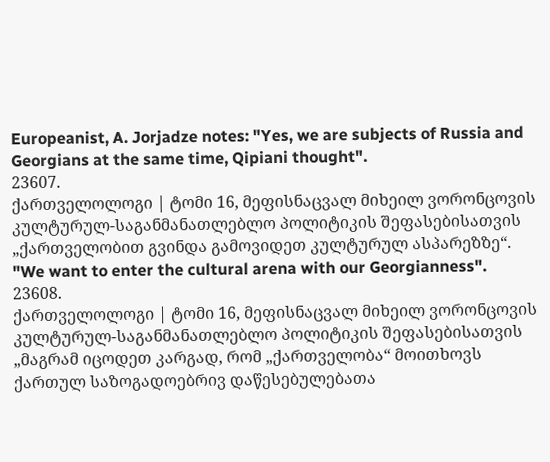Europeanist, A. Jorjadze notes: "Yes, we are subjects of Russia and Georgians at the same time, Qipiani thought".
23607.
ქართველოლოგი | ტომი 16, მეფისნაცვალ მიხეილ ვორონცოვის კულტურულ-საგანმანათლებლო პოლიტიკის შეფასებისათვის
„ქართველობით გვინდა გამოვიდეთ კულტურულ ასპარეზზე“.
"We want to enter the cultural arena with our Georgianness".
23608.
ქართველოლოგი | ტომი 16, მეფისნაცვალ მიხეილ ვორონცოვის კულტურულ-საგანმანათლებლო პოლიტიკის შეფასებისათვის
„მაგრამ იცოდეთ კარგად, რომ „ქართველობა“ მოითხოვს ქართულ საზოგადოებრივ დაწესებულებათა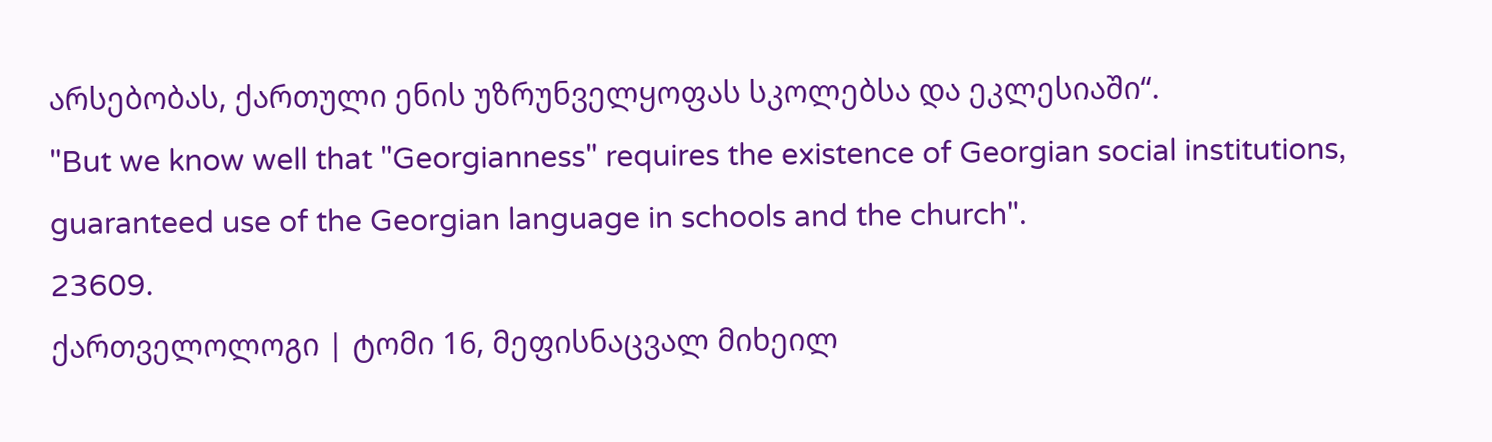არსებობას, ქართული ენის უზრუნველყოფას სკოლებსა და ეკლესიაში“.
"But we know well that "Georgianness" requires the existence of Georgian social institutions, guaranteed use of the Georgian language in schools and the church".
23609.
ქართველოლოგი | ტომი 16, მეფისნაცვალ მიხეილ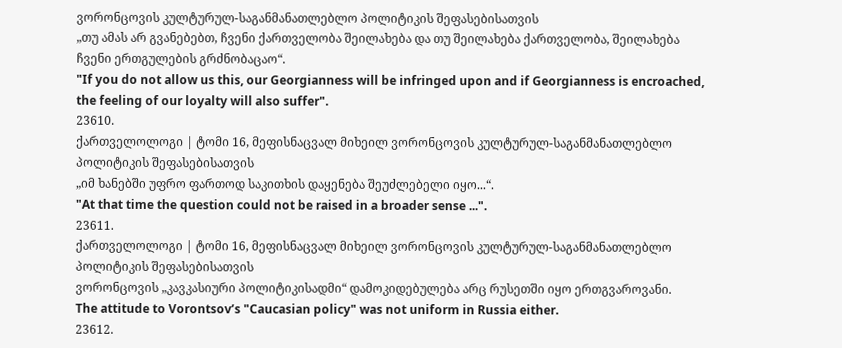ვორონცოვის კულტურულ-საგანმანათლებლო პოლიტიკის შეფასებისათვის
„თუ ამას არ გვანებებთ, ჩვენი ქართველობა შეილახება და თუ შეილახება ქართველობა, შეილახება ჩვენი ერთგულების გრძნობაცაო“.
"If you do not allow us this, our Georgianness will be infringed upon and if Georgianness is encroached, the feeling of our loyalty will also suffer".
23610.
ქართველოლოგი | ტომი 16, მეფისნაცვალ მიხეილ ვორონცოვის კულტურულ-საგანმანათლებლო პოლიტიკის შეფასებისათვის
„იმ ხანებში უფრო ფართოდ საკითხის დაყენება შეუძლებელი იყო...“.
"At that time the question could not be raised in a broader sense ...".
23611.
ქართველოლოგი | ტომი 16, მეფისნაცვალ მიხეილ ვორონცოვის კულტურულ-საგანმანათლებლო პოლიტიკის შეფასებისათვის
ვორონცოვის „კავკასიური პოლიტიკისადმი“ დამოკიდებულება არც რუსეთში იყო ერთგვაროვანი.
The attitude to Vorontsov’s "Caucasian policy" was not uniform in Russia either.
23612.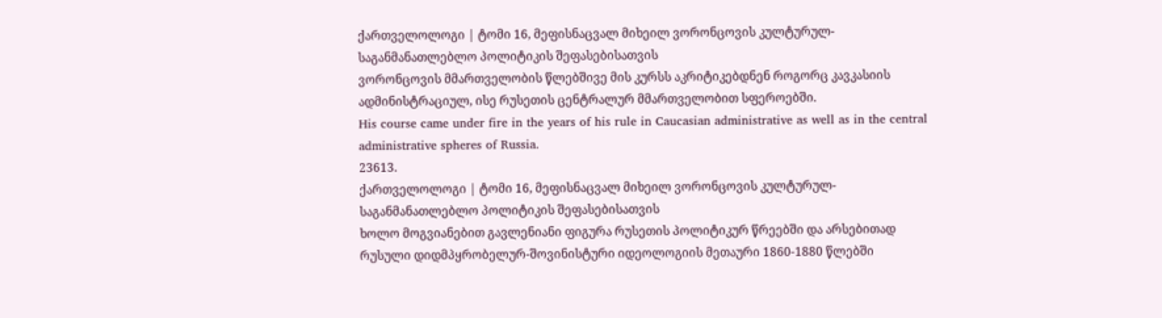ქართველოლოგი | ტომი 16, მეფისნაცვალ მიხეილ ვორონცოვის კულტურულ-საგანმანათლებლო პოლიტიკის შეფასებისათვის
ვორონცოვის მმართველობის წლებშივე მის კურსს აკრიტიკებდნენ როგორც კავკასიის ადმინისტრაციულ, ისე რუსეთის ცენტრალურ მმართველობით სფეროებში.
His course came under fire in the years of his rule in Caucasian administrative as well as in the central administrative spheres of Russia.
23613.
ქართველოლოგი | ტომი 16, მეფისნაცვალ მიხეილ ვორონცოვის კულტურულ-საგანმანათლებლო პოლიტიკის შეფასებისათვის
ხოლო მოგვიანებით გავლენიანი ფიგურა რუსეთის პოლიტიკურ წრეებში და არსებითად რუსული დიდმპყრობელურ-შოვინისტური იდეოლოგიის მეთაური 1860-1880 წლებში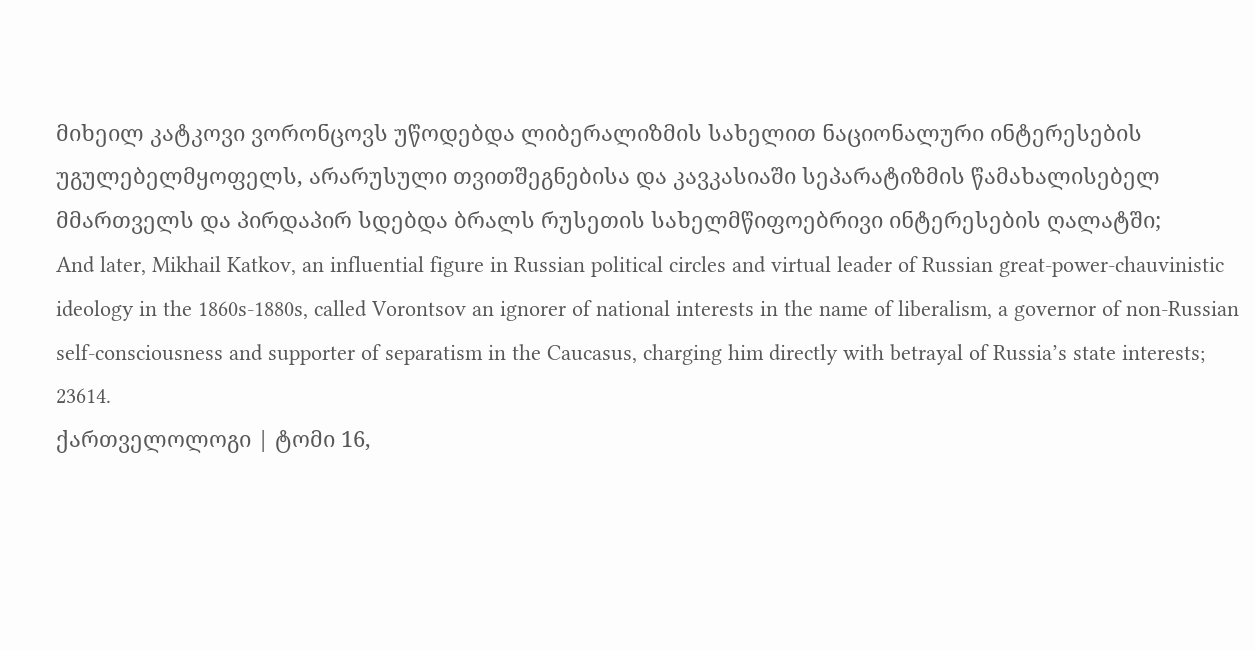მიხეილ კატკოვი ვორონცოვს უწოდებდა ლიბერალიზმის სახელით ნაციონალური ინტერესების უგულებელმყოფელს, არარუსული თვითშეგნებისა და კავკასიაში სეპარატიზმის წამახალისებელ მმართველს და პირდაპირ სდებდა ბრალს რუსეთის სახელმწიფოებრივი ინტერესების ღალატში;
And later, Mikhail Katkov, an influential figure in Russian political circles and virtual leader of Russian great-power-chauvinistic ideology in the 1860s-1880s, called Vorontsov an ignorer of national interests in the name of liberalism, a governor of non-Russian self-consciousness and supporter of separatism in the Caucasus, charging him directly with betrayal of Russia’s state interests;
23614.
ქართველოლოგი | ტომი 16,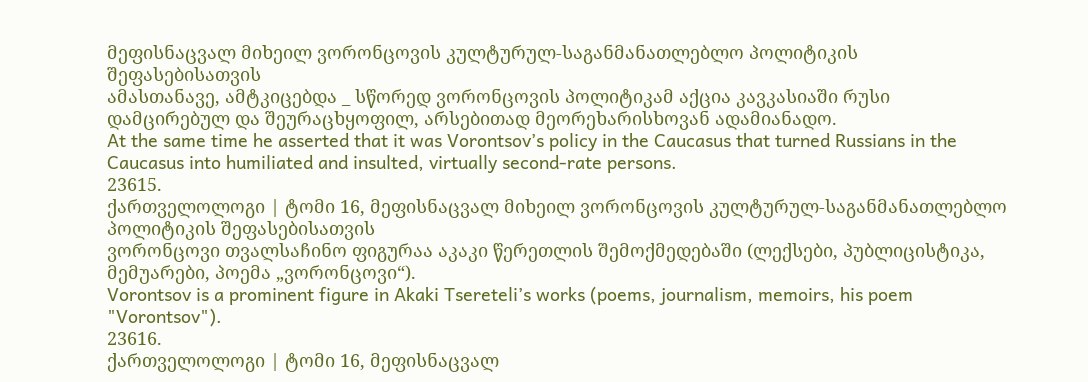მეფისნაცვალ მიხეილ ვორონცოვის კულტურულ-საგანმანათლებლო პოლიტიკის შეფასებისათვის
ამასთანავე, ამტკიცებდა _ სწორედ ვორონცოვის პოლიტიკამ აქცია კავკასიაში რუსი დამცირებულ და შეურაცხყოფილ, არსებითად მეორეხარისხოვან ადამიანადო.
At the same time he asserted that it was Vorontsov’s policy in the Caucasus that turned Russians in the Caucasus into humiliated and insulted, virtually second-rate persons.
23615.
ქართველოლოგი | ტომი 16, მეფისნაცვალ მიხეილ ვორონცოვის კულტურულ-საგანმანათლებლო პოლიტიკის შეფასებისათვის
ვორონცოვი თვალსაჩინო ფიგურაა აკაკი წერეთლის შემოქმედებაში (ლექსები, პუბლიცისტიკა, მემუარები, პოემა „ვორონცოვი“).
Vorontsov is a prominent figure in Akaki Tsereteli’s works (poems, journalism, memoirs, his poem "Vorontsov").
23616.
ქართველოლოგი | ტომი 16, მეფისნაცვალ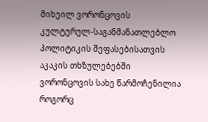მიხეილ ვორონცოვის კულტურულ-საგანმანათლებლო პოლიტიკის შეფასებისათვის
აკაკის თხზულებებში ვორონცოვის სახე წარმოჩენილია როგორც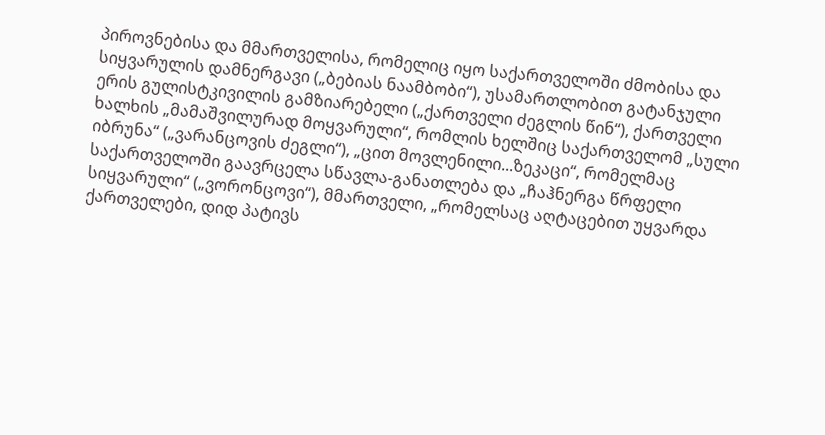პიროვნებისა და მმართველისა, რომელიც იყო საქართველოში ძმობისა და სიყვარულის დამნერგავი („ბებიას ნაამბობი“), უსამართლობით გატანჯული ერის გულისტკივილის გამზიარებელი („ქართველი ძეგლის წინ“), ქართველი ხალხის „მამაშვილურად მოყვარული“, რომლის ხელშიც საქართველომ „სული იბრუნა“ („ვარანცოვის ძეგლი“), „ცით მოვლენილი...ზეკაცი“, რომელმაც საქართველოში გაავრცელა სწავლა-განათლება და „ჩაჰნერგა წრფელი სიყვარული“ („ვორონცოვი“), მმართველი, „რომელსაც აღტაცებით უყვარდა ქართველები, დიდ პატივს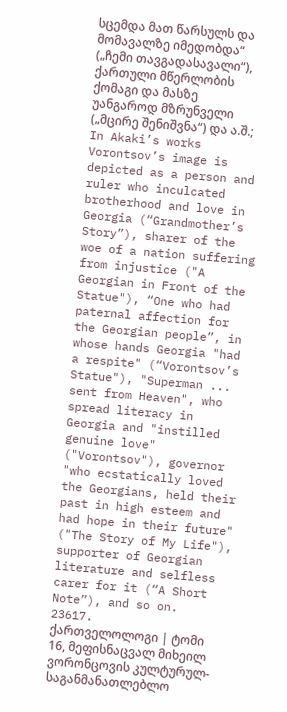სცემდა მათ წარსულს და მომავალზე იმედობდა“ („ჩემი თავგადასავალი“), ქართული მწერლობის ქომაგი და მასზე უანგაროდ მზრუნველი („მცირე შენიშვნა“) და ა.შ.;
In Akaki’s works Vorontsov’s image is depicted as a person and ruler who inculcated brotherhood and love in Georgia (“Grandmother’s Story”), sharer of the woe of a nation suffering from injustice ("A Georgian in Front of the Statue"), “One who had paternal affection for the Georgian people”, in whose hands Georgia "had a respite" (“Vorontsov’s Statue"), "Superman ... sent from Heaven", who spread literacy in Georgia and "instilled genuine love" ("Vorontsov"), governor "who ecstatically loved the Georgians, held their past in high esteem and had hope in their future" ("The Story of My Life"), supporter of Georgian literature and selfless carer for it (“A Short Note”), and so on.
23617.
ქართველოლოგი | ტომი 16, მეფისნაცვალ მიხეილ ვორონცოვის კულტურულ-საგანმანათლებლო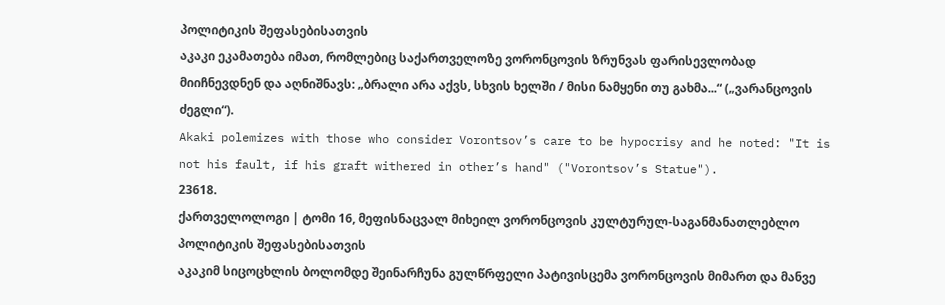პოლიტიკის შეფასებისათვის
აკაკი ეკამათება იმათ, რომლებიც საქართველოზე ვორონცოვის ზრუნვას ფარისევლობად მიიჩნევდნენ და აღნიშნავს: „ბრალი არა აქვს, სხვის ხელში / მისი ნამყენი თუ გახმა...“ („ვარანცოვის ძეგლი“).
Akaki polemizes with those who consider Vorontsov’s care to be hypocrisy and he noted: "It is not his fault, if his graft withered in other’s hand" ("Vorontsov’s Statue").
23618.
ქართველოლოგი | ტომი 16, მეფისნაცვალ მიხეილ ვორონცოვის კულტურულ-საგანმანათლებლო პოლიტიკის შეფასებისათვის
აკაკიმ სიცოცხლის ბოლომდე შეინარჩუნა გულწრფელი პატივისცემა ვორონცოვის მიმართ და მანვე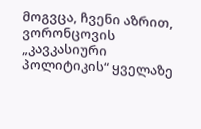მოგვცა, ჩვენი აზრით, ვორონცოვის „კავკასიური პოლიტიკის“ ყველაზე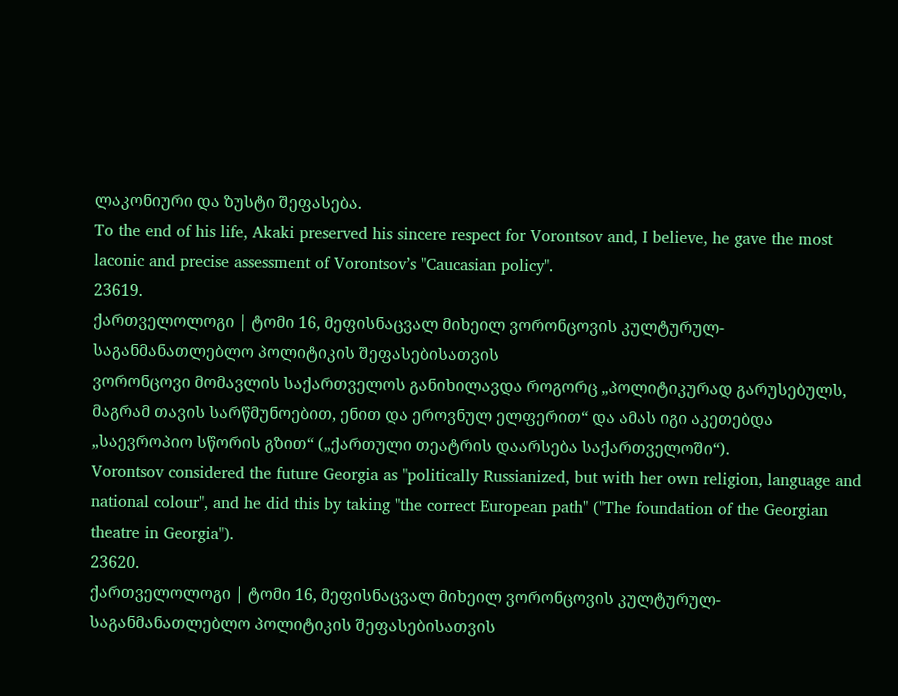ლაკონიური და ზუსტი შეფასება.
To the end of his life, Akaki preserved his sincere respect for Vorontsov and, I believe, he gave the most laconic and precise assessment of Vorontsov’s "Caucasian policy".
23619.
ქართველოლოგი | ტომი 16, მეფისნაცვალ მიხეილ ვორონცოვის კულტურულ-საგანმანათლებლო პოლიტიკის შეფასებისათვის
ვორონცოვი მომავლის საქართველოს განიხილავდა როგორც „პოლიტიკურად გარუსებულს, მაგრამ თავის სარწმუნოებით, ენით და ეროვნულ ელფერით“ და ამას იგი აკეთებდა „საევროპიო სწორის გზით“ („ქართული თეატრის დაარსება საქართველოში“).
Vorontsov considered the future Georgia as "politically Russianized, but with her own religion, language and national colour", and he did this by taking "the correct European path" ("The foundation of the Georgian theatre in Georgia").
23620.
ქართველოლოგი | ტომი 16, მეფისნაცვალ მიხეილ ვორონცოვის კულტურულ-საგანმანათლებლო პოლიტიკის შეფასებისათვის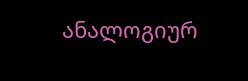ანალოგიურ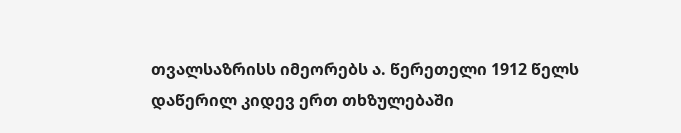თვალსაზრისს იმეორებს ა. წერეთელი 1912 წელს დაწერილ კიდევ ერთ თხზულებაში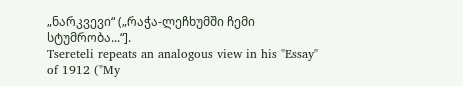„ნარკვევი“ („რაჭა-ლეჩხუმში ჩემი სტუმრობა...“].
Tsereteli repeats an analogous view in his "Essay" of 1912 ("My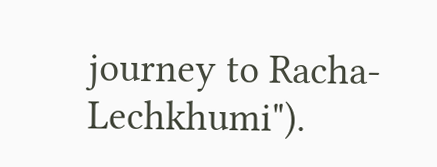journey to Racha-Lechkhumi").